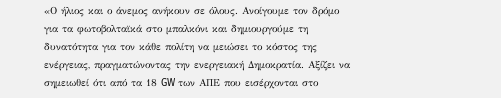«Ο ήλιος και ο άνεμος ανήκουν σε όλους. Ανοίγουμε τον δρόμο για τα φωτοβολταϊκά στο μπαλκόνι και δημιουργούμε τη δυνατότητα για τον κάθε πολίτη να μειώσει το κόστος της ενέργειας, πραγματώνοντας την ενεργειακή Δημοκρατία. Αξίζει να σημειωθεί ότι από τα 18 GW των ΑΠΕ που εισέρχονται στο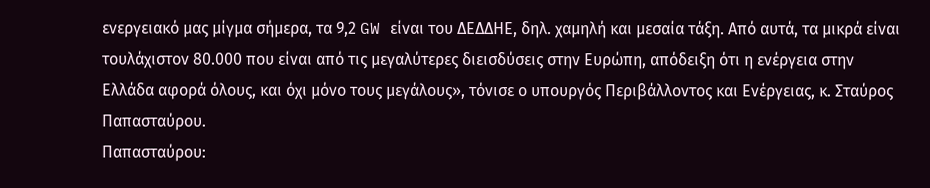ενεργειακό μας μίγμα σήμερα, τα 9,2 GW είναι του ΔΕΔΔΗΕ, δηλ. χαμηλή και μεσαία τάξη. Από αυτά, τα μικρά είναι τουλάχιστον 80.000 που είναι από τις μεγαλύτερες διεισδύσεις στην Ευρώπη, απόδειξη ότι η ενέργεια στην Ελλάδα αφορά όλους, και όχι μόνο τους μεγάλους», τόνισε ο υπουργός Περιβάλλοντος και Ενέργειας, κ. Σταύρος Παπασταύρου.
Παπασταύρου: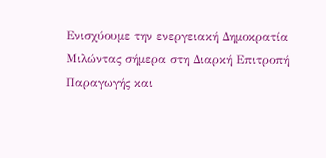Ενισχύουμε την ενεργειακή Δημοκρατία
Μιλώντας σήμερα στη Διαρκή Επιτροπή Παραγωγής και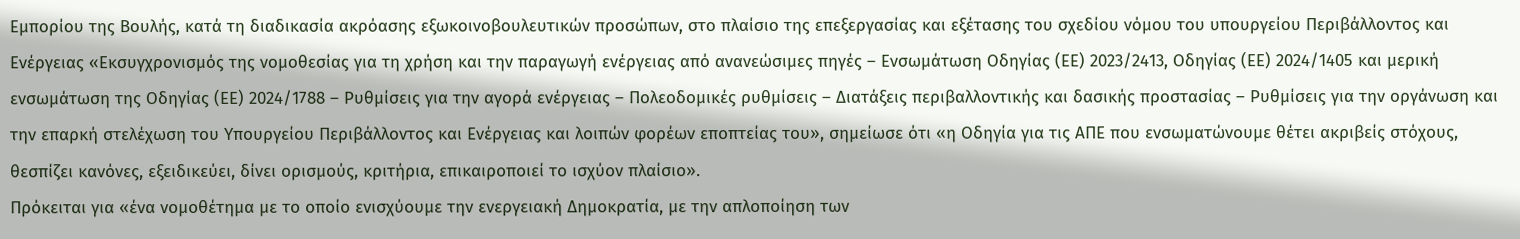Εμπορίου της Βουλής, κατά τη διαδικασία ακρόασης εξωκοινοβουλευτικών προσώπων, στο πλαίσιο της επεξεργασίας και εξέτασης του σχεδίου νόμου του υπουργείου Περιβάλλοντος και Ενέργειας «Εκσυγχρονισμός της νομοθεσίας για τη χρήση και την παραγωγή ενέργειας από ανανεώσιμες πηγές – Ενσωμάτωση Οδηγίας (ΕΕ) 2023/2413, Οδηγίας (ΕΕ) 2024/1405 και μερική ενσωμάτωση της Οδηγίας (ΕΕ) 2024/1788 – Ρυθμίσεις για την αγορά ενέργειας – Πολεοδομικές ρυθμίσεις – Διατάξεις περιβαλλοντικής και δασικής προστασίας – Ρυθμίσεις για την οργάνωση και την επαρκή στελέχωση του Υπουργείου Περιβάλλοντος και Ενέργειας και λοιπών φορέων εποπτείας του», σημείωσε ότι «η Οδηγία για τις ΑΠΕ που ενσωματώνουμε θέτει ακριβείς στόχους, θεσπίζει κανόνες, εξειδικεύει, δίνει ορισμούς, κριτήρια, επικαιροποιεί το ισχύον πλαίσιο».
Πρόκειται για «ένα νομοθέτημα με το οποίο ενισχύουμε την ενεργειακή Δημοκρατία, με την απλοποίηση των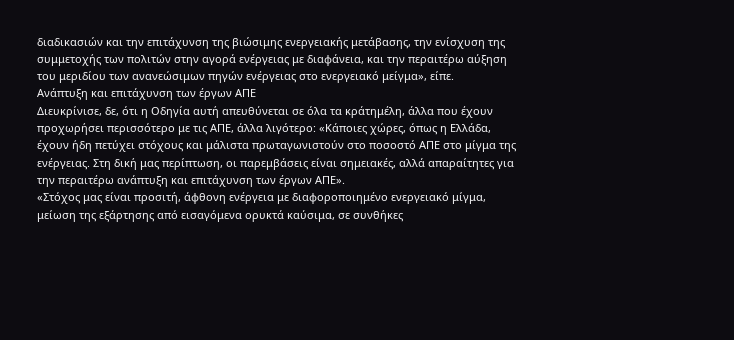διαδικασιών και την επιτάχυνση της βιώσιμης ενεργειακής μετάβασης, την ενίσχυση της συμμετοχής των πολιτών στην αγορά ενέργειας με διαφάνεια, και την περαιτέρω αύξηση του μεριδίου των ανανεώσιμων πηγών ενέργειας στο ενεργειακό μείγμα», είπε.
Ανάπτυξη και επιτάχυνση των έργων ΑΠΕ
Διευκρίνισε, δε, ότι η Οδηγία αυτή απευθύνεται σε όλα τα κράτημέλη, άλλα που έχουν προχωρήσει περισσότερο με τις ΑΠΕ, άλλα λιγότερο: «Κάποιες χώρες, όπως η Ελλάδα, έχουν ήδη πετύχει στόχους και μάλιστα πρωταγωνιστούν στο ποσοστό ΑΠΕ στο μίγμα της ενέργειας. Στη δική μας περίπτωση, οι παρεμβάσεις είναι σημειακές, αλλά απαραίτητες για την περαιτέρω ανάπτυξη και επιτάχυνση των έργων ΑΠΕ».
«Στόχος μας είναι προσιτή, άφθονη ενέργεια με διαφοροποιημένο ενεργειακό μίγμα, μείωση της εξάρτησης από εισαγόμενα ορυκτά καύσιμα, σε συνθήκες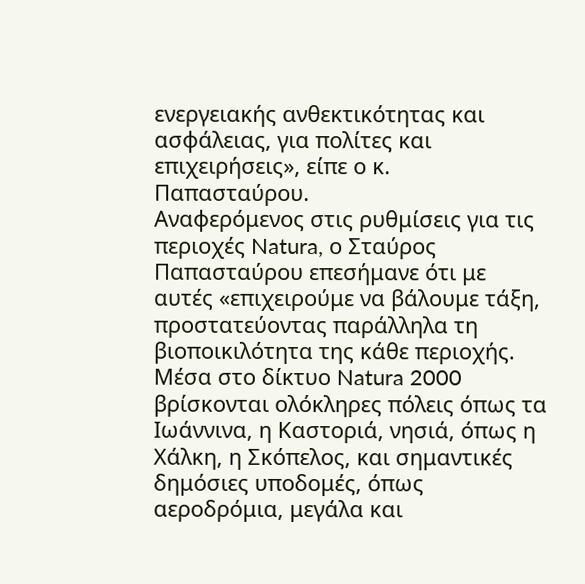ενεργειακής ανθεκτικότητας και ασφάλειας, για πολίτες και επιχειρήσεις», είπε ο κ. Παπασταύρου.
Αναφερόμενος στις ρυθμίσεις για τις περιοχές Natura, ο Σταύρος Παπασταύρου επεσήμανε ότι με αυτές «επιχειρούμε να βάλουμε τάξη, προστατεύοντας παράλληλα τη βιοποικιλότητα της κάθε περιοχής. Μέσα στο δίκτυο Natura 2000 βρίσκονται ολόκληρες πόλεις όπως τα Ιωάννινα, η Καστοριά, νησιά, όπως η Χάλκη, η Σκόπελος, και σημαντικές δημόσιες υποδομές, όπως αεροδρόμια, μεγάλα και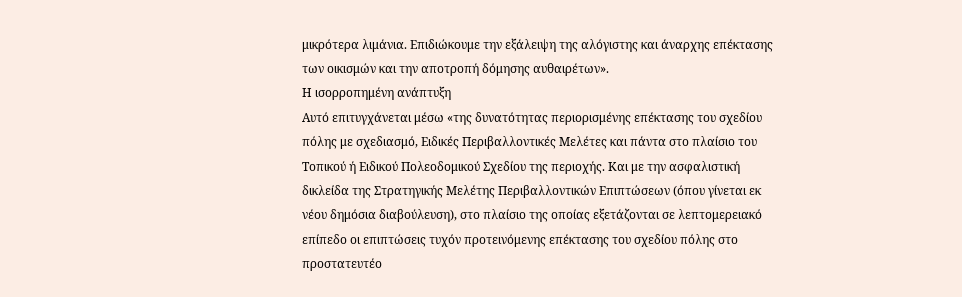μικρότερα λιμάνια. Επιδιώκουμε την εξάλειψη της αλόγιστης και άναρχης επέκτασης των οικισμών και την αποτροπή δόμησης αυθαιρέτων».
Η ισορροπημένη ανάπτυξη
Αυτό επιτυγχάνεται μέσω «της δυνατότητας περιορισμένης επέκτασης του σχεδίου πόλης με σχεδιασμό, Ειδικές Περιβαλλοντικές Μελέτες και πάντα στο πλαίσιο του Τοπικού ή Ειδικού Πολεοδομικού Σχεδίου της περιοχής. Και με την ασφαλιστική δικλείδα της Στρατηγικής Μελέτης Περιβαλλοντικών Επιπτώσεων (όπου γίνεται εκ νέου δημόσια διαβούλευση), στο πλαίσιο της οποίας εξετάζονται σε λεπτομερειακό επίπεδο οι επιπτώσεις τυχόν προτεινόμενης επέκτασης του σχεδίου πόλης στο προστατευτέο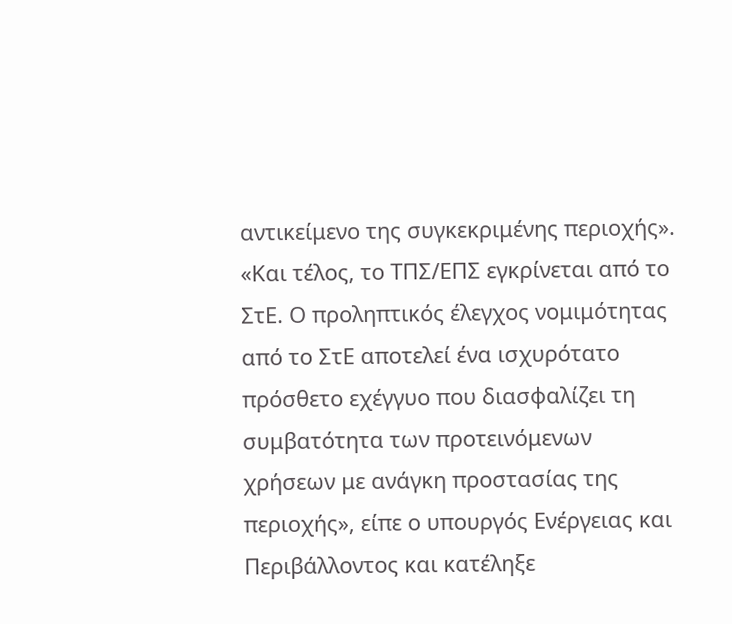αντικείμενο της συγκεκριμένης περιοχής».
«Και τέλος, το ΤΠΣ/ΕΠΣ εγκρίνεται από το ΣτΕ. Ο προληπτικός έλεγχος νομιμότητας από το ΣτΕ αποτελεί ένα ισχυρότατο πρόσθετο εχέγγυο που διασφαλίζει τη συμβατότητα των προτεινόμενων χρήσεων με ανάγκη προστασίας της περιοχής», είπε ο υπουργός Ενέργειας και Περιβάλλοντος και κατέληξε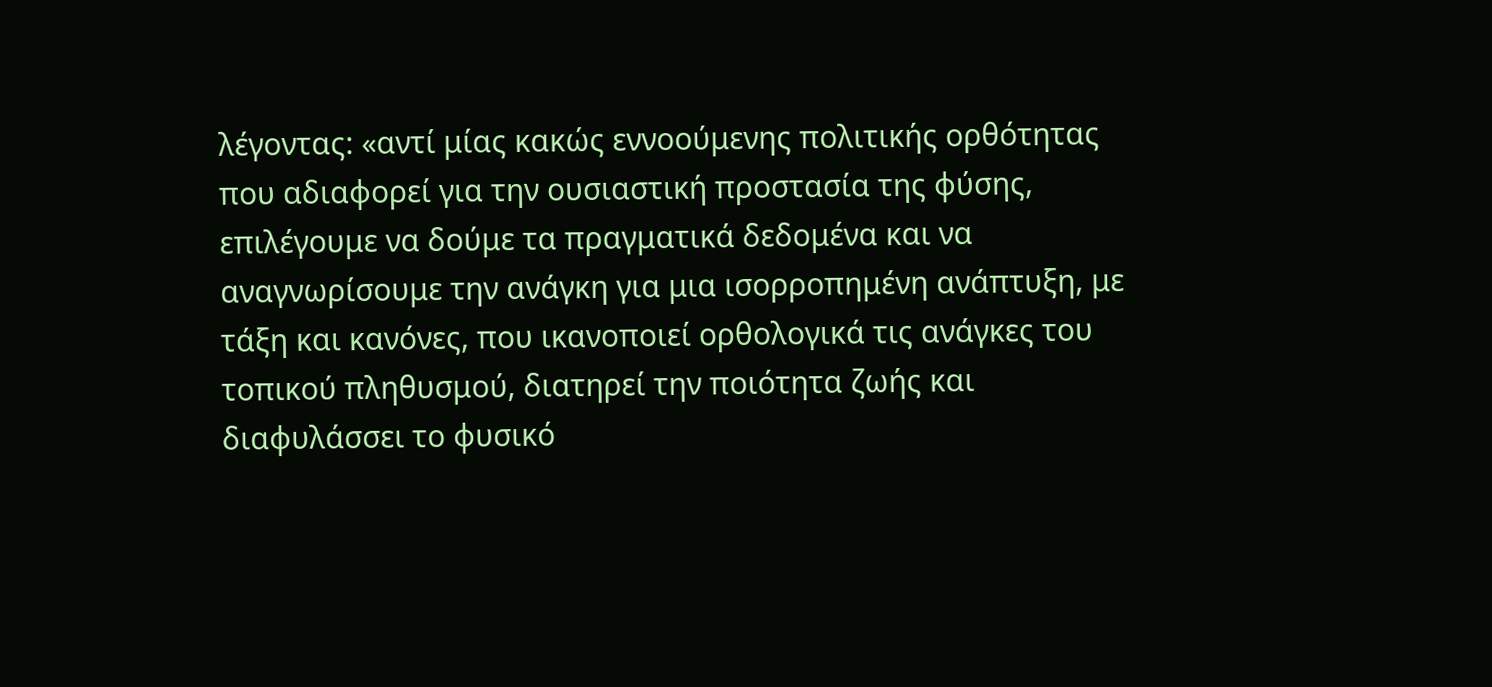λέγοντας: «αντί μίας κακώς εννοούμενης πολιτικής ορθότητας που αδιαφορεί για την ουσιαστική προστασία της φύσης, επιλέγουμε να δούμε τα πραγματικά δεδομένα και να αναγνωρίσουμε την ανάγκη για μια ισορροπημένη ανάπτυξη, με τάξη και κανόνες, που ικανοποιεί ορθολογικά τις ανάγκες του τοπικού πληθυσμού, διατηρεί την ποιότητα ζωής και διαφυλάσσει το φυσικό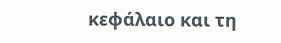κεφάλαιο και τη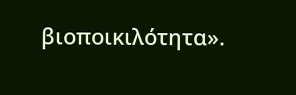βιοποικιλότητα».